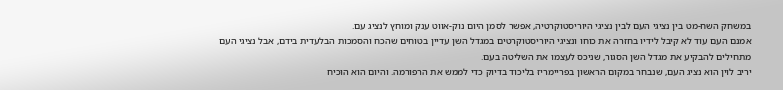במשחק השח-מט בין נציגי העם לבין נציגי היוריסטוקרטיה, אפשר לסמן היום נוק-אווט ענק ומוחץ לנציג עם.
אמנם העם עוד לא קיבל לידיו בחזרה את כוחו ונציגי היוריסטוקרטים במגדל השן עדיין בטוחים שהכח והסמכות הבלעדית בידם, אבל נציגי העם מתחילים להבקיע את מגדל השן הסגור, שניכס לעצמו את השליטה בעם.
יריב לוין הוא נציג העם, שנבחר במקום הראשון בפריימריז בליכוד בדיוק כדי לממש את הרפורמה. והיום הוא הוכיח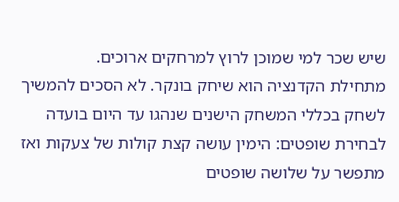שיש שכר למי שמוכן לרוץ למרחקים ארוכים.
מתחילת הקדנציה הוא שיחק בונקר. לא הסכים להמשיך לשחק בכללי המשחק הישנים שנהגו עד היום בועדה לבחירת שופטים: הימין עושה קצת קולות של צעקות ואז מתפשר על שלושה שופטים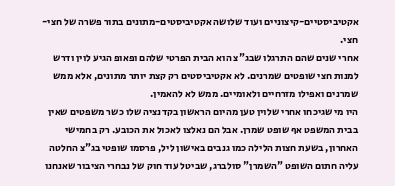אקטיביסטיים-קיצוניים ועוד שלושה אקטיביסטים-מתונים בתור פשרה של חצי-חצי.
אחרי שנים שהם התרגלו שבג"צ הוא הבית הפרטי שלהם ופאופ הגיע לוין ודרש למנות חצי שופטים שמרנים. לא אקטיביסטים רק קצת יותר מתונים, אלא ממש שמרנים ואפילו מזרחיים ולאומיים. ממש לא להאמין.
היו מי שגיכחו אחרי שלוין טען מהיום הראשון בקדנציה שלו כשר משפטים שאין בבית המשפט אף שופט שמרן. אבל הם נאלצו לאכול את הכובע. רק בחמישי האחרון, בשעת חצות הלילה כמו גנבים באישון ליל, פרסמו שופטי בג"צ החלטה עליה חתום השופט "השמרן" סולברג, שביטל עוד חוק של נבחרי הציבור שאנחנו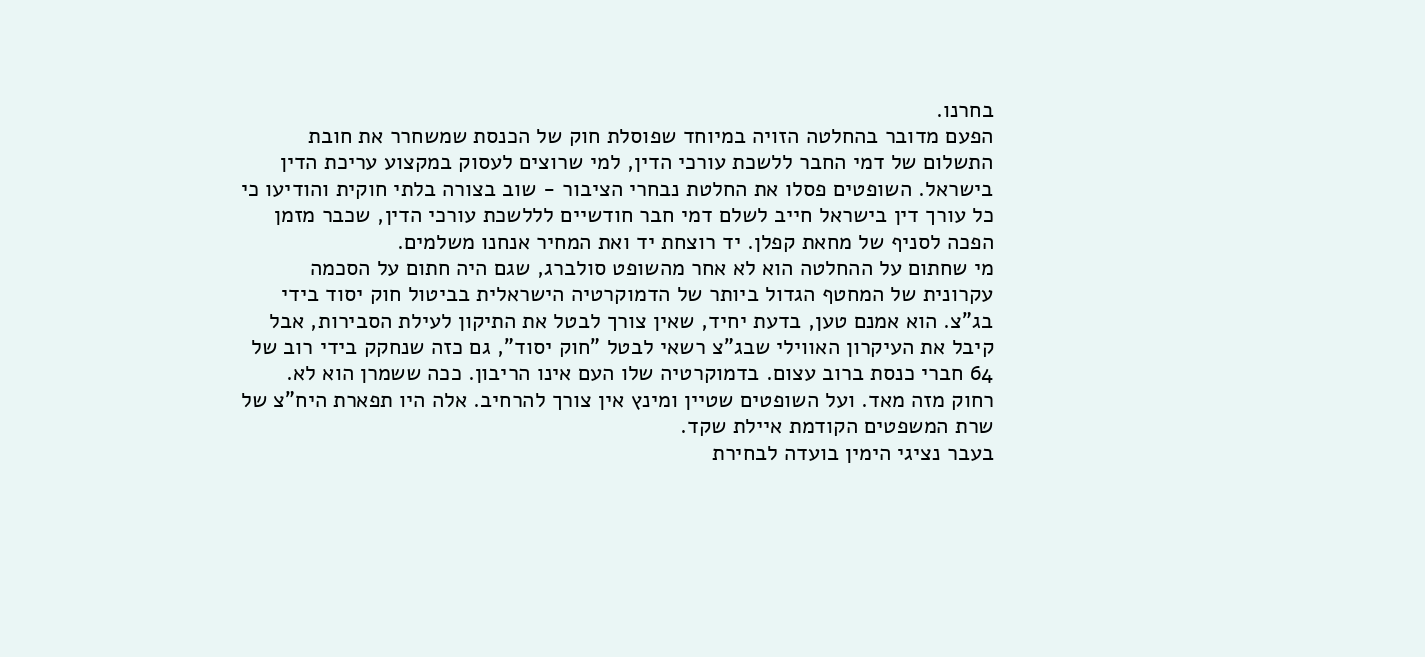בחרנו.
הפעם מדובר בהחלטה הזויה במיוחד שפוסלת חוק של הכנסת שמשחרר את חובת התשלום של דמי החבר ללשכת עורכי הדין, למי שרוצים לעסוק במקצוע עריכת הדין בישראל. השופטים פסלו את החלטת נבחרי הציבור - שוב בצורה בלתי חוקית והודיעו כי כל עורך דין בישראל חייב לשלם דמי חבר חודשיים לללשכת עורכי הדין, שכבר מזמן הפכה לסניף של מחאת קפלן. יד רוצחת יד ואת המחיר אנחנו משלמים.
מי שחתום על ההחלטה הוא לא אחר מהשופט סולברג, שגם היה חתום על הסכמה עקרונית של המחטף הגדול ביותר של הדמוקרטיה הישראלית בביטול חוק יסוד בידי בג"צ. הוא אמנם טען, בדעת יחיד, שאין צורך לבטל את התיקון לעילת הסבירות, אבל קיבל את העיקרון האווילי שבג"צ רשאי לבטל "חוק יסוד", גם כזה שנחקק בידי רוב של 64 חברי כנסת ברוב עצום. בדמוקרטיה שלו העם אינו הריבון. ככה ששמרן הוא לא. רחוק מזה מאד. ועל השופטים שטיין ומינץ אין צורך להרחיב. אלה היו תפארת היח"צ של שרת המשפטים הקודמת איילת שקד.
בעבר נציגי הימין בועדה לבחירת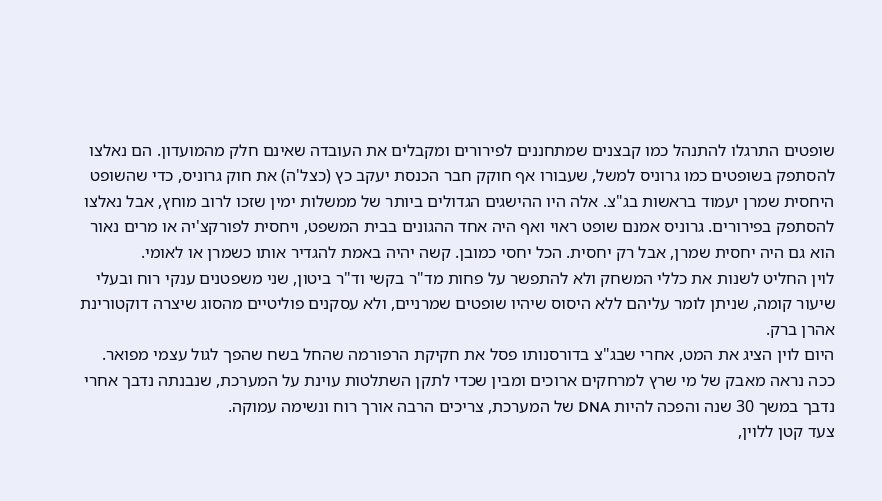שופטים התרגלו להתנהל כמו קבצנים שמתחננים לפירורים ומקבלים את העובדה שאינם חלק מהמועדון. הם נאלצו להסתפק בשופטים כמו גרוניס למשל, שעבורו אף חוקק חבר הכנסת יעקב כץ (כצל'ה) את חוק גרוניס, כדי שהשופט היחסית שמרן יעמוד בראשות בג"צ. אלה היו ההישגים הגדולים ביותר של ממשלות ימין שזכו לרוב מוחץ, אבל נאלצו להסתפק בפירורים. גרוניס אמנם שופט ראוי ואף היה אחד ההגונים בבית המשפט, ויחסית לפורקצ'יה או מרים נאור הוא גם היה יחסית שמרן, אבל רק יחסית. הכל יחסי כמובן. קשה יהיה באמת להגדיר אותו כשמרן או לאומי.
לוין החליט לשנות את כללי המשחק ולא להתפשר על פחות מד"ר בקשי וד"ר ביטון, שני משפטנים ענקי רוח ובעלי שיעור קומה, שניתן לומר עליהם ללא היסוס שיהיו שופטים שמרניים, ולא עסקנים פוליטיים מהסוג שיצרה דוקטורינת אהרן ברק.
היום לוין הציג את המט, אחרי שבג"צ בדורסנותו פסל את חקיקת הרפורמה שהחל בשח שהפך לגול עצמי מפואר.
ככה נראה מאבק של מי שרץ למרחקים ארוכים ומבין שכדי לתקן השתלטות עוינת על המערכת, שנבנתה נדבך אחרי נדבך במשך 30 שנה והפכה להיות DNA של המערכת, צריכים הרבה אורך רוח ונשימה עמוקה.
צעד קטן ללוין,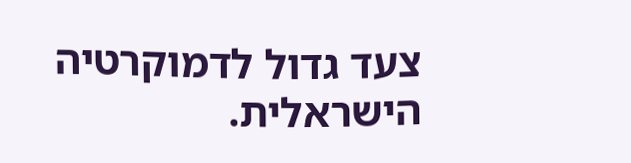צעד גדול לדמוקרטיה הישראלית.